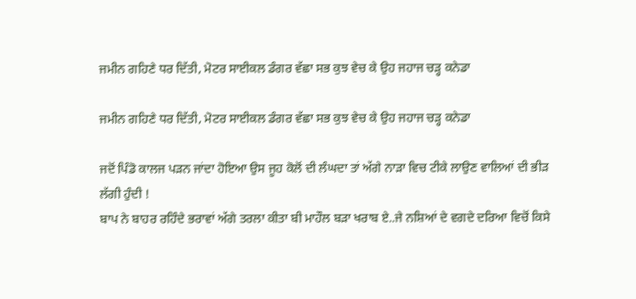ਜਮੀਨ ਗਹਿਣੇ ਧਰ ਦਿੱਤੀ, ਮੋਟਰ ਸਾਈਕਲ ਡੰਗਰ ਵੱਛਾ ਸਭ ਕੁਝ ਵੇਚ ਕੇ ਉਹ ਜਹਾਜ ਚੜ੍ਹ ਕਨੇਡਾ

ਜਮੀਨ ਗਹਿਣੇ ਧਰ ਦਿੱਤੀ, ਮੋਟਰ ਸਾਈਕਲ ਡੰਗਰ ਵੱਛਾ ਸਭ ਕੁਝ ਵੇਚ ਕੇ ਉਹ ਜਹਾਜ ਚੜ੍ਹ ਕਨੇਡਾ

ਜਦੋਂ ਪਿੰਡੋ ਕਾਲਜ ਪੜਨ ਜਾਂਦਾ ਹੋਇਆ ਉਸ ਜੂਹ ਕੋਲੋਂ ਦੀ ਲੰਘਦਾ ਤਾਂ ਅੱਗੇ ਨਾੜਾ ਵਿਚ ਟੀਕੇ ਲਾਉਣ ਵਾਲਿਆਂ ਦੀ ਭੀੜ ਲੱਗੀ ਹੁੰਦੀ !
ਬਾਪ ਨੇ ਬਾਹਰ ਰਹਿੰਦੇ ਭਰਾਵਾਂ ਅੱਗੇ ਤਰਲਾ ਕੀਤਾ ਬੀ ਮਾਹੌਲ ਬੜਾ ਖਰਾਬ ਏ..ਜੇ ਨਸ਼ਿਆਂ ਦੇ ਵਗਦੇ ਦਰਿਆ ਵਿਚੋਂ ਕਿਸੇ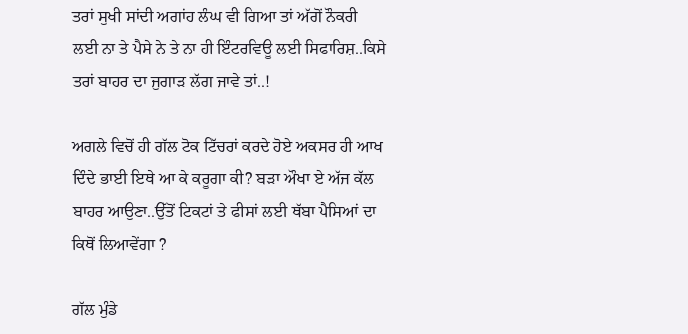ਤਰਾਂ ਸੁਖੀ ਸਾਂਦੀ ਅਗਾਂਹ ਲੰਘ ਵੀ ਗਿਆ ਤਾਂ ਅੱਗੋਂ ਨੌਕਰੀ ਲਈ ਨਾ ਤੇ ਪੈਸੇ ਨੇ ਤੇ ਨਾ ਹੀ ਇੰਟਰਵਿਊ ਲਈ ਸਿਫਾਰਿਸ਼..ਕਿਸੇ ਤਰਾਂ ਬਾਹਰ ਦਾ ਜੁਗਾੜ ਲੱਗ ਜਾਵੇ ਤਾਂ..!

ਅਗਲੇ ਵਿਚੋਂ ਹੀ ਗੱਲ ਟੋਕ ਟਿੱਚਰਾਂ ਕਰਦੇ ਹੋਏ ਅਕਸਰ ਹੀ ਆਖ ਦਿੰਦੇ ਭਾਈ ਇਥੇ ਆ ਕੇ ਕਰੂਗਾ ਕੀ? ਬੜਾ ਔਖਾ ਏ ਅੱਜ ਕੱਲ ਬਾਹਰ ਆਉਣਾ..ਉੱਤੋਂ ਟਿਕਟਾਂ ਤੇ ਫੀਸਾਂ ਲਈ ਥੱਬਾ ਪੈਸਿਆਂ ਦਾ ਕਿਥੋਂ ਲਿਆਵੇਂਗਾ ?

ਗੱਲ ਮੁੰਡੇ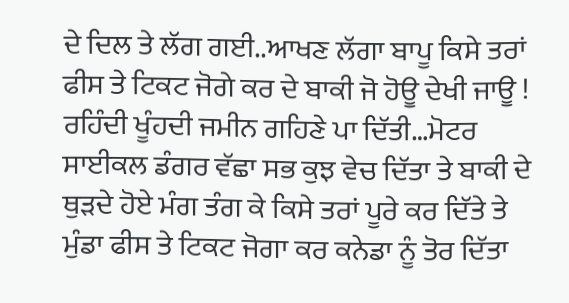ਦੇ ਦਿਲ ਤੇ ਲੱਗ ਗਈ..ਆਖਣ ਲੱਗਾ ਬਾਪੂ ਕਿਸੇ ਤਰਾਂ ਫੀਸ ਤੇ ਟਿਕਟ ਜੋਗੇ ਕਰ ਦੇ ਬਾਕੀ ਜੋ ਹੋਊ ਦੇਖੀ ਜਾਊ ! ਰਹਿੰਦੀ ਖੂੰਹਦੀ ਜਮੀਨ ਗਹਿਣੇ ਪਾ ਦਿੱਤੀ…ਮੋਟਰ ਸਾਈਕਲ ਡੰਗਰ ਵੱਛਾ ਸਭ ਕੁਝ ਵੇਚ ਦਿੱਤਾ ਤੇ ਬਾਕੀ ਦੇ ਥੁੜਦੇ ਹੋਏ ਮੰਗ ਤੰਗ ਕੇ ਕਿਸੇ ਤਰਾਂ ਪੂਰੇ ਕਰ ਦਿੱਤੇ ਤੇ ਮੁੰਡਾ ਫੀਸ ਤੇ ਟਿਕਟ ਜੋਗਾ ਕਰ ਕਨੇਡਾ ਨੂੰ ਤੋਰ ਦਿੱਤਾ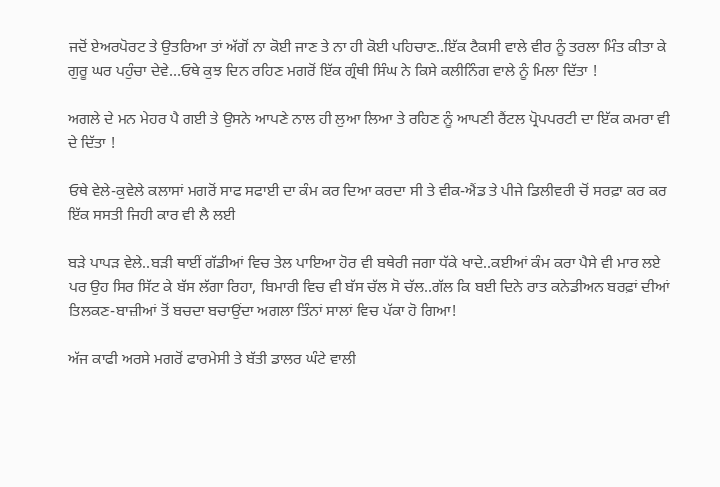ਜਦੋਂ ਏਅਰਪੋਰਟ ਤੇ ਉਤਰਿਆ ਤਾਂ ਅੱਗੋਂ ਨਾ ਕੋਈ ਜਾਣ ਤੇ ਨਾ ਹੀ ਕੋਈ ਪਹਿਚਾਣ..ਇੱਕ ਟੈਕਸੀ ਵਾਲੇ ਵੀਰ ਨੂੰ ਤਰਲਾ ਮਿੰਤ ਕੀਤਾ ਕੇ ਗੁਰੂ ਘਰ ਪਹੁੰਚਾ ਦੇਵੇ…ਓਥੇ ਕੁਝ ਦਿਨ ਰਹਿਣ ਮਗਰੋਂ ਇੱਕ ਗ੍ਰੰਥੀ ਸਿੰਘ ਨੇ ਕਿਸੇ ਕਲੀਨਿੰਗ ਵਾਲੇ ਨੂੰ ਮਿਲਾ ਦਿੱਤਾ !

ਅਗਲੇ ਦੇ ਮਨ ਮੇਹਰ ਪੈ ਗਈ ਤੇ ਉਸਨੇ ਆਪਣੇ ਨਾਲ ਹੀ ਲੁਆ ਲਿਆ ਤੇ ਰਹਿਣ ਨੂੰ ਆਪਣੀ ਰੈਂਟਲ ਪ੍ਰੋਪਪਰਟੀ ਦਾ ਇੱਕ ਕਮਰਾ ਵੀ ਦੇ ਦਿੱਤਾ !

ਓਥੇ ਵੇਲੇ-ਕੁਵੇਲੇ ਕਲਾਸਾਂ ਮਗਰੋਂ ਸਾਫ ਸਫਾਈ ਦਾ ਕੰਮ ਕਰ ਦਿਆ ਕਰਦਾ ਸੀ ਤੇ ਵੀਕ-ਐਂਡ ਤੇ ਪੀਜੇ ਡਿਲੀਵਰੀ ਚੋਂ ਸਰਫ਼ਾ ਕਰ ਕਰ ਇੱਕ ਸਸਤੀ ਜਿਹੀ ਕਾਰ ਵੀ ਲੈ ਲਈ

ਬੜੇ ਪਾਪੜ ਵੇਲੇ..ਬੜੀ ਥਾਈਂ ਗੱਡੀਆਂ ਵਿਚ ਤੇਲ ਪਾਇਆ ਹੋਰ ਵੀ ਬਥੇਰੀ ਜਗਾ ਧੱਕੇ ਖਾਦੇ..ਕਈਆਂ ਕੰਮ ਕਰਾ ਪੈਸੇ ਵੀ ਮਾਰ ਲਏ ਪਰ ਉਹ ਸਿਰ ਸਿੱਟ ਕੇ ਬੱਸ ਲੱਗਾ ਰਿਹਾ, ਬਿਮਾਰੀ ਵਿਚ ਵੀ ਬੱਸ ਚੱਲ ਸੋ ਚੱਲ..ਗੱਲ ਕਿ ਬਈ ਦਿਨੇ ਰਾਤ ਕਨੇਡੀਅਨ ਬਰਫ਼ਾਂ ਦੀਆਂ ਤਿਲਕਣ-ਬਾਜ਼ੀਆਂ ਤੋਂ ਬਚਦਾ ਬਚਾਉਂਦਾ ਅਗਲਾ ਤਿੰਨਾਂ ਸਾਲਾਂ ਵਿਚ ਪੱਕਾ ਹੋ ਗਿਆ!

ਅੱਜ ਕਾਫੀ ਅਰਸੇ ਮਗਰੋਂ ਫਾਰਮੇਸੀ ਤੇ ਬੱਤੀ ਡਾਲਰ ਘੰਟੇ ਵਾਲੀ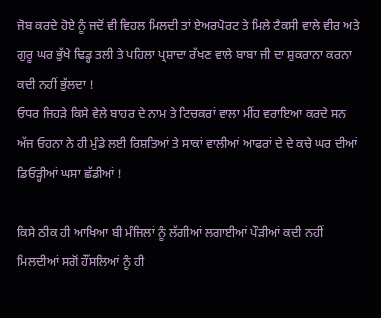ਜੋਬ ਕਰਦੇ ਹੋਏ ਨੂੰ ਜਦੋਂ ਵੀ ਵਿਹਲ ਮਿਲਦੀ ਤਾਂ ਏਅਰਪੋਰਟ ਤੇ ਮਿਲੇ ਟੈਕਸੀ ਵਾਲੇ ਵੀਰ ਅਤੇ ਗੁਰੂ ਘਰ ਭੁੱਖੇ ਢਿਡ੍ਹ ਤਲੀ ਤੇ ਪਹਿਲਾ ਪ੍ਰਸ਼ਾਦਾ ਰੱਖਣ ਵਾਲੇ ਬਾਬਾ ਜੀ ਦਾ ਸ਼ੁਕਰਾਨਾ ਕਰਨਾ ਕਦੀ ਨਹੀਂ ਭੁੱਲਦਾ !
ਓਧਰ ਜਿਹੜੇ ਕਿਸੇ ਵੇਲੇ ਬਾਹਰ ਦੇ ਨਾਮ ਤੇ ਟਿਚਕਰਾਂ ਵਾਲਾ ਮੀਂਹ ਵਰਾਇਆ ਕਰਦੇ ਸਨ ਅੱਜ ਓਹਨਾ ਨੇ ਹੀ ਮੁੰਡੇ ਲਈ ਰਿਸ਼ਤਿਆਂ ਤੇ ਸਾਕਾਂ ਵਾਲੀਆਂ ਆਫਰਾਂ ਦੇ ਦੇ ਕਚੇ ਘਰ ਦੀਆਂ ਡਿਓੜ੍ਹੀਆਂ ਘਸਾ ਛੱਡੀਆਂ !

ਕਿਸੇ ਠੀਕ ਹੀ ਆਖਿਆ ਬੀ ਮੰਜਿਲਾਂ ਨੂੰ ਲੱਗੀਆਂ ਲਗਾਈਆਂ ਪੌੜੀਆਂ ਕਦੀ ਨਹੀਂ ਮਿਲਦੀਆਂ ਸਗੋਂ ਹੌਂਸਲਿਆਂ ਨੂੰ ਹੀ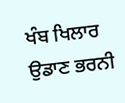ਖੰਬ ਖਿਲਾਰ ਉਡਾਣ ਭਰਨੀ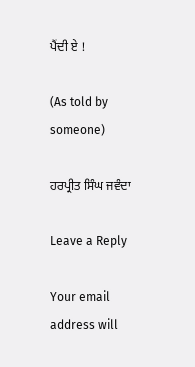ਪੈਂਦੀ ਏ !

(As told by someone)

ਹਰਪ੍ਰੀਤ ਸਿੰਘ ਜਵੰਦਾ

Leave a Reply

Your email address will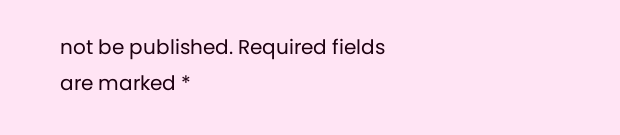not be published. Required fields are marked *